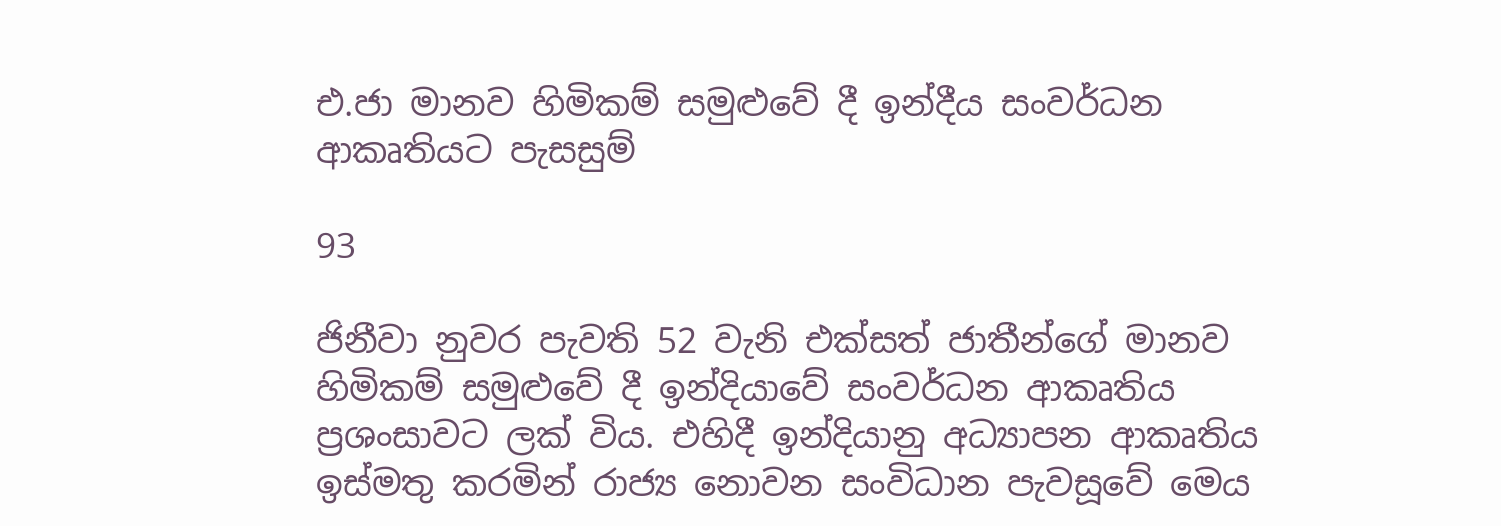එ.ජා මානව හිමිකම් සමුළුවේ දී ඉන්දීය සංවර්ධන ආකෘතියට පැසසුම්

93

ජිනීවා නුවර පැවති 52 වැනි එක්සත් ජාතීන්ගේ මානව හිමිකම් සමුළුවේ දී ඉන්දියාවේ සංවර්ධන ආකෘතිය ප්‍රශංසාවට ලක් විය. එහිදී ඉන්දියානු අධ්‍යාපන ආකෘතිය ඉස්මතු කරමින් රාජ්‍ය නොවන සංවිධාන පැවසූවේ මෙය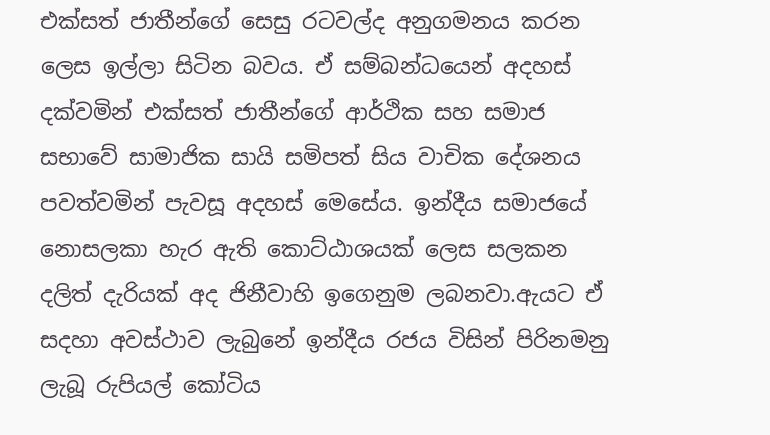එක්සත් ජාතීන්ගේ සෙසු රටවල්ද අනුගමනය කරන ලෙස ඉල්ලා සිටින බවය. ඒ සම්බන්ධයෙන් අදහස් දක්වමින් එක්සත් ජාතීන්ගේ ආර්ථික සහ සමාජ සභාවේ සාමාජික සායි සමිපත් සිය වාචික දේශනය පවත්වමින් පැවසූ අදහස් මෙසේය. ඉන්දීය සමාජයේ නොසලකා හැර ඇති කොට්ඨාශයක් ලෙස සලකන දලිත් දැරියක් අද ජිනීවාහි ඉගෙනුම ලබනවා.ඇයට ඒ සදහා අවස්ථාව ලැබුනේ ඉන්දීය රජය විසින් පිරිනමනු ලැබූ රුපියල් කෝටිය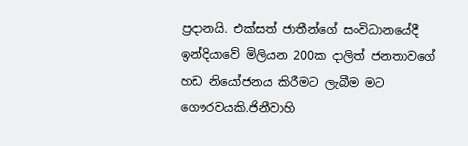ප්‍රදානයි. එක්සත් ජාතීන්ගේ සංවිධානයේදී ඉන්දියාවේ මිලියන 200ක දාලිත් ජනතාවගේ හඩ නියෝජනය කිරීමට ලැබීම මට ගෞරවයකි.ජිනීවාහි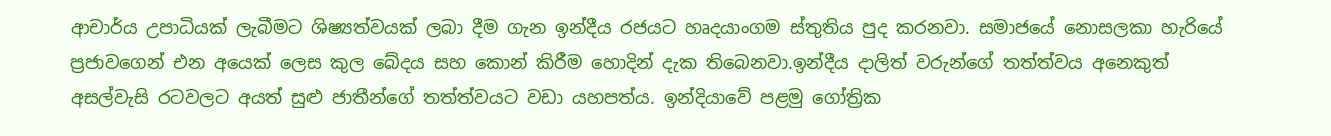ආචාර්ය උපාධියක් ලැබීමට ශිෂ්‍යත්වයක් ලබා දීම ගැන ඉන්දීය රජයට හෘදයාංගම ස්තුතිය පුද කරනවා. සමාජයේ නොසලකා හැරියේ ප්‍රජාවගෙන් එන අයෙක් ලෙස කුල බේදය සහ කොන් කිරීම හොදින් දැක තිබෙනවා.ඉන්දීය දාලිත් වරුන්ගේ තත්ත්වය අනෙකුත් අසල්වැසි රටවලට අයත් සුළු ජාතීන්ගේ තත්ත්වයට වඩා යහපත්ය. ඉන්දියාවේ පළමු ගෝත්‍රික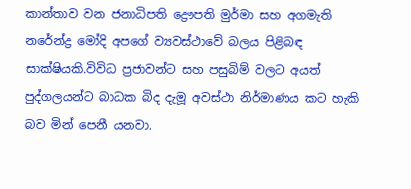කාන්තාව වන ජනාධිපති ද්‍රෞපති මුර්මා සහ අගමැති නරේන්ද්‍ර මෝදි අපගේ ව්‍යවස්ථාවේ බලය පිළිබඳ සාක්ෂියකි.විවිධ ප්‍රජාවන්ට සහ පසුබිම් වලට අයත් පුද්ගලයන්ට බාධක බිද දැමූ අවස්ථා නිර්මාණය කට හැකි බව මින් පෙනී යනවා.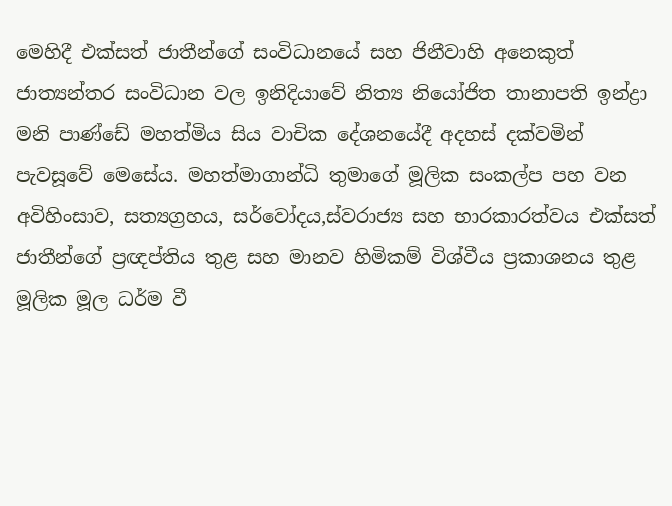මෙහිදී එක්සත් ජාතීන්ගේ සංවිධානයේ සහ ජිනීවාහි අනෙකුත් ජාත්‍යන්තර සංවිධාන වල ඉනිදියාවේ නිත්‍ය නියෝජිත තානාපති ඉන්ද්‍රා මනි පාණ්ඩේ මහත්මිය සිය වාචික දේශනයේදී අදහස් දක්වමින් පැවසූවේ මෙසේය. මහත්මාගාන්ධි තුමාගේ මූලික සංකල්ප පහ වන අවිහිංසාව, සත්‍යග්‍රහය, සර්වෝදය,ස්වරාජ්‍ය සහ භාරකාරත්වය එක්සත් ජාතීන්ගේ ප්‍රඥප්තිය තුළ සහ මානව හිමිකම් විශ්වීය ප්‍රකාශනය තුළ මූලික මූල ධර්ම වී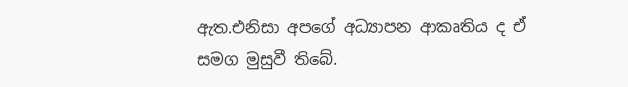ඇත.එනිසා අපගේ අධ්‍යාපන ආකෘතිය ද ඒ සමග මුසුවී තිබේ.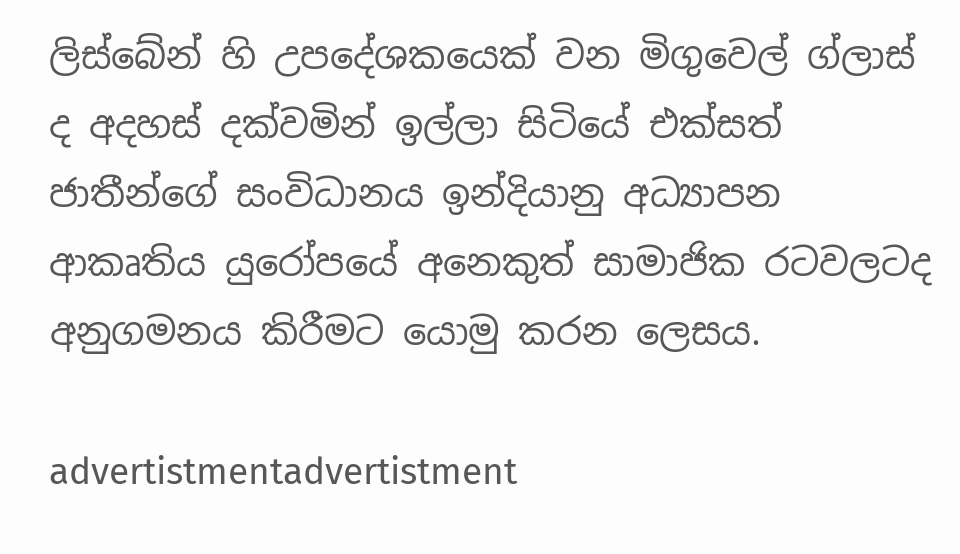ලිස්බේන් හි උපදේශකයෙක් වන මිගුවෙල් ග්ලාස් ද අදහස් දක්වමින් ඉල්ලා සිටියේ එක්සත් ජාතීන්ගේ සංවිධානය ඉන්දියානු අධ්‍යාපන ආකෘතිය යුරෝපයේ අනෙකුත් සාමාජික රටවලටද අනුගමනය කිරීමට යොමු කරන ලෙසය.

advertistmentadvertistment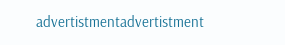advertistmentadvertistment